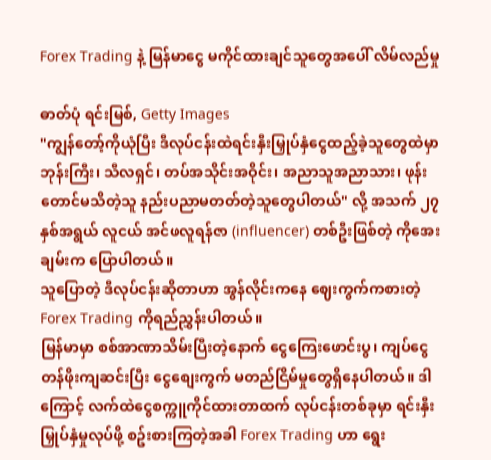Forex Trading နဲ့ မြန်မာငွေ မကိုင်ထားချင်သူတွေအပေါ် လိမ်လည်မှု

ဓာတ်ပုံ ရင်းမြစ်, Getty Images
"ကျွန်တော့်ကိုယုံပြီး ဒီလုပ်ငန်းထဲရင်းနှီးမြှုပ်နှံငွေထည့်ခဲ့သူတွေထဲမှာ ဘုန်းကြီး၊ သီလရှင်၊ တပ်အသိုင်းအဝိုင်း၊ အညာသူအညာသား၊ ဖုန်းတောင်မသိတဲ့သူ နည်းပညာမတတ်တဲ့သူတွေပါတယ်" လို့ အသက် ၂၇ နှစ်အရွယ် လူငယ် အင်ဖလူရန်ဇာ (influencer) တစ်ဦးဖြစ်တဲ့ ကိုအေးချမ်းက ပြောပါတယ်။
သူပြောတဲ့ ဒီလုပ်ငန်းဆိုတာဟာ အွန်လိုင်းကနေ ဈေးကွက်ကစားတဲ့ Forex Trading ကိုရည်ညွှန်းပါတယ်။
မြန်မာမှာ စစ်အာဏာသိမ်းပြီးတဲ့နောက် ငွေကြေးဖောင်းပွ၊ ကျပ်ငွေတန်ဖိုးကျဆင်းပြီး ငွေစျေးကွက် မတည်ငြိမ်မှုတွေရှိနေပါတယ်။ ဒါကြောင့် လက်ထဲငွေစက္ကူကိုင်ထားတာထက် လုပ်ငန်းတစ်ခုမှာ ရင်းနှီးမြှုပ်နှံမှုလုပ်ဖို့ စဥ်းစားကြတဲ့အခါ Forex Trading ဟာ ရွေး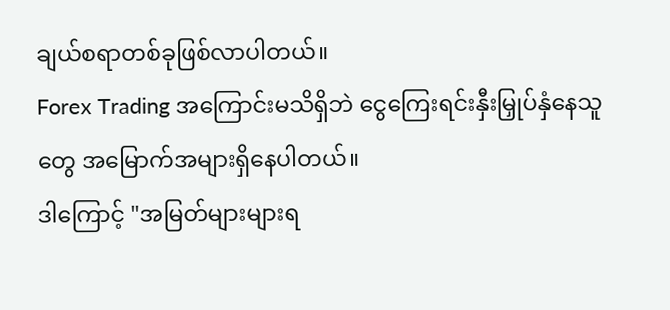ချယ်စရာတစ်ခုဖြစ်လာပါတယ်။
Forex Trading အကြောင်းမသိရှိဘဲ ငွေကြေးရင်းနှီးမြှုပ်နှံနေသူတွေ အမြောက်အများရှိနေပါတယ်။
ဒါကြောင့် "အမြတ်များများရ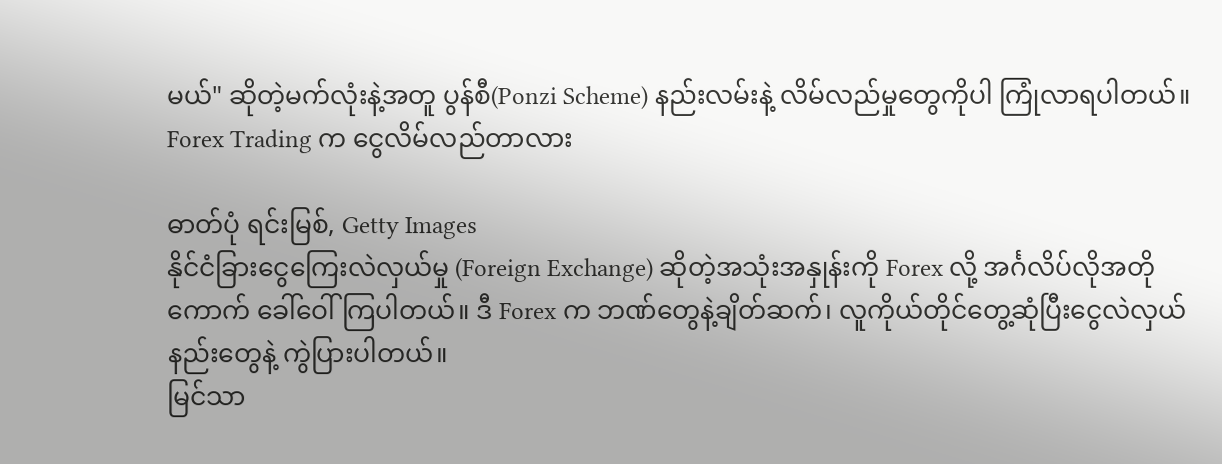မယ်" ဆိုတဲ့မက်လုံးနဲ့အတူ ပွန်စီ(Ponzi Scheme) နည်းလမ်းနဲ့ လိမ်လည်မှုတွေကိုပါ ကြုံလာရပါတယ်။
Forex Trading က ငွေလိမ်လည်တာလား

ဓာတ်ပုံ ရင်းမြစ်, Getty Images
နိုင်ငံခြားငွေကြေးလဲလှယ်မှု (Foreign Exchange) ဆိုတဲ့အသုံးအနှုန်းကို Forex လို့ အင်္ဂလိပ်လိုအတိုကောက် ခေါ်ဝေါ်ကြပါတယ်။ ဒီ Forex က ဘဏ်တွေနဲ့ချိတ်ဆက်၊ လူကိုယ်တိုင်တွေ့ဆုံပြီးငွေလဲလှယ်နည်းတွေနဲ့ ကွဲပြားပါတယ်။
မြင်သာ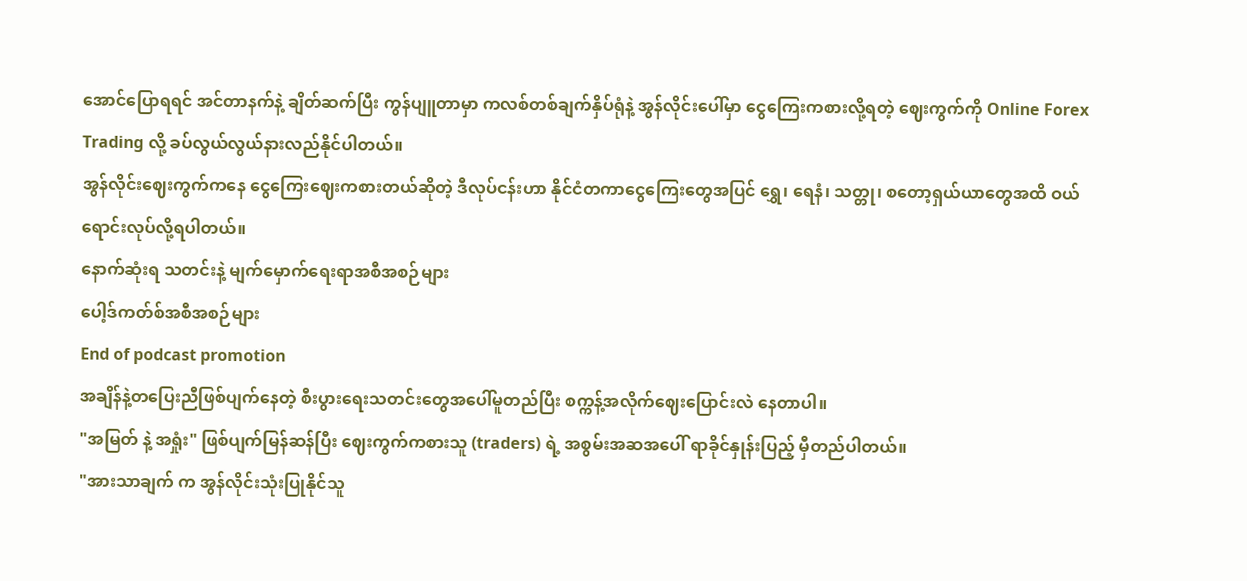အောင်ပြောရရင် အင်တာနက်နဲ့ ချိတ်ဆက်ပြီး ကွန်ပျူတာမှာ ကလစ်တစ်ချက်နှိပ်ရုံနဲ့ အွန်လိုင်းပေါ်မှာ ငွေကြေးကစားလို့ရတဲ့ ဈေးကွက်ကို Online Forex Trading လို့ ခပ်လွယ်လွယ်နားလည်နိုင်ပါတယ်။
အွန်လိုင်းဈေးကွက်ကနေ ငွေကြေးဈေးကစားတယ်ဆိုတဲ့ ဒီလုပ်ငန်းဟာ နိုင်ငံတကာငွေကြေးတွေအပြင် ရွှေ၊ ရေနံ၊ သတ္တု၊ စတော့ရှယ်ယာတွေအထိ ဝယ်ရောင်းလုပ်လို့ရပါတယ်။
နောက်ဆုံးရ သတင်းနဲ့ မျက်မှောက်ရေးရာအစီအစဉ်များ
ပေါ့ဒ်ကတ်စ်အစီအစဉ်များ
End of podcast promotion
အချိန်နဲ့တပြေးညီဖြစ်ပျက်နေတဲ့ စီးပွားရေးသတင်းတွေအပေါ်မူတည်ပြီး စက္ကန့်အလိုက်ဈေးပြောင်းလဲ နေတာပါ။
"အမြတ် နဲ့ အရှုံး" ဖြစ်ပျက်မြန်ဆန်ပြီး ဈေးကွက်ကစားသူ (traders) ရဲ့ အစွမ်းအဆအပေါ် ရာခိုင်နှုန်းပြည့် မှီတည်ပါတယ်။
"အားသာချက် က အွန်လိုင်းသုံးပြုနိုင်သူ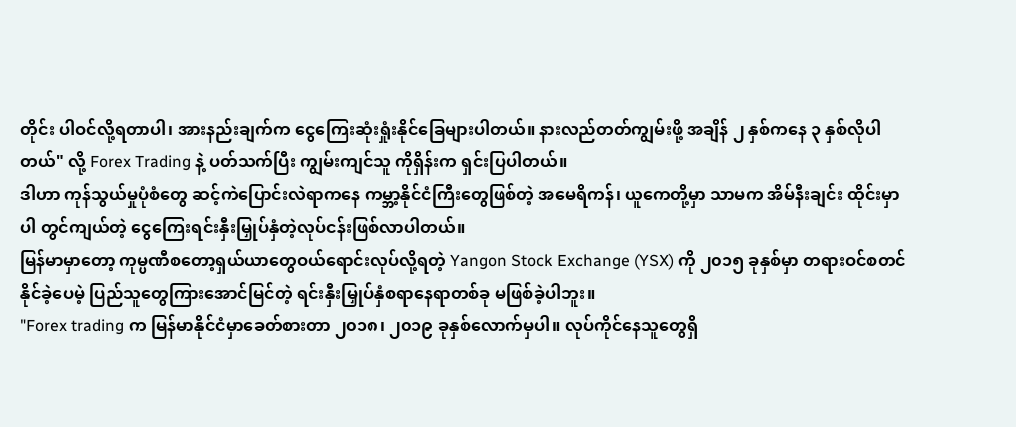တိုင်း ပါဝင်လို့ရတာပါ၊ အားနည်းချက်က ငွေကြေးဆုံးရှုံးနိုင်ခြေများပါတယ်။ နားလည်တတ်ကျွမ်းဖို့ အချိန် ၂ နှစ်ကနေ ၃ နှစ်လိုပါတယ်" လို့ Forex Trading နဲ့ ပတ်သက်ပြီး ကျွမ်းကျင်သူ ကိုရှိန်းက ရှင်းပြပါတယ်။
ဒါဟာ ကုန်သွယ်မှုပုံစံတွေ ဆင့်ကဲပြောင်းလဲရာကနေ ကမ္ဘာ့နိုင်ငံကြီးတွေဖြစ်တဲ့ အမေရိကန်၊ ယူကေတို့မှာ သာမက အိမ်နီးချင်း ထိုင်းမှာပါ တွင်ကျယ်တဲ့ ငွေကြေးရင်းနှီးမြှုပ်နှံတဲ့လုပ်ငန်းဖြစ်လာပါတယ်။
မြန်မာမှာတော့ ကုမ္ပဏီစတော့ရှယ်ယာတွေဝယ်ရောင်းလုပ်လို့ရတဲ့ Yangon Stock Exchange (YSX) ကို ၂၀၁၅ ခုနှစ်မှာ တရားဝင်စတင်နိုင်ခဲ့ပေမဲ့ ပြည်သူတွေကြားအောင်မြင်တဲ့ ရင်းနှီးမြှုပ်နှံစရာနေရာတစ်ခု မဖြစ်ခဲ့ပါဘူး။
"Forex trading က မြန်မာနိုင်ငံမှာခေတ်စားတာ ၂၀၁၈၊ ၂၀၁၉ ခုနှစ်လောက်မှပါ။ လုပ်ကိုင်နေသူတွေရှိ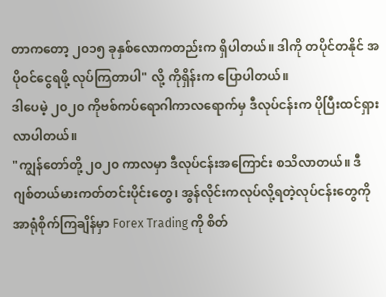တာကတော့ ၂၀၁၅ ခုနှစ်လောကတည်းက ရှိပါတယ်။ ဒါကို တပိုင်တနိုင် အပိုဝင်ငွေရဖို့ လုပ်ကြတာပါ" လို့ ကိုရှိန်းက ပြောပါတယ်။
ဒါပေမဲ့ ၂၀၂၀ ကိုဗစ်ကပ်ရောဂါကာလရောက်မှ ဒီလုပ်ငန်းက ပိုပြီးထင်ရှားလာပါတယ်။
"ကျွန်တော်တို့ ၂၀၂၀ ကာလမှာ ဒီလုပ်ငန်းအကြောင်း စသိလာတယ်။ ဒီဂျစ်တယ်မားကတ်တင်းပိုင်းတွေ၊ အွန်လိုင်းကလုပ်လို့ရတဲ့လုပ်ငန်းတွေကို အာရုံစိုက်ကြချိန်မှာ Forex Trading ကို စိတ်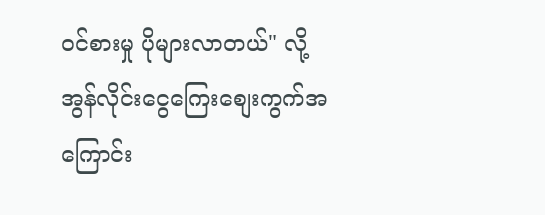ဝင်စားမှု ပိုများလာတယ်" လို့ အွန်လိုင်းငွေကြေးစျေးကွက်အကြောင်း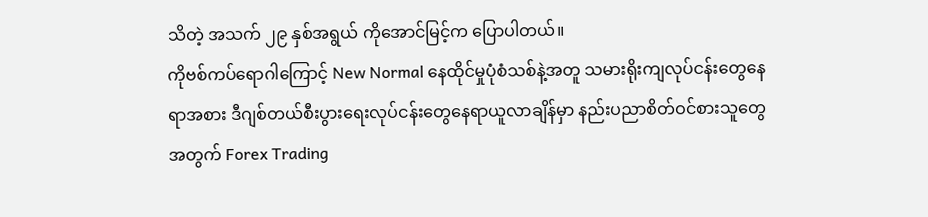သိတဲ့ အသက် ၂၉ နှစ်အရွယ် ကိုအောင်မြင့်က ပြောပါတယ်။
ကိုဗစ်ကပ်ရောဂါကြောင့် New Normal နေထိုင်မှုပုံစံသစ်နဲ့အတူ သမားရိုးကျလုပ်ငန်းတွေနေရာအစား ဒီဂျစ်တယ်စီးပွားရေးလုပ်ငန်းတွေနေရာယူလာချိန်မှာ နည်းပညာစိတ်ဝင်စားသူတွေအတွက် Forex Trading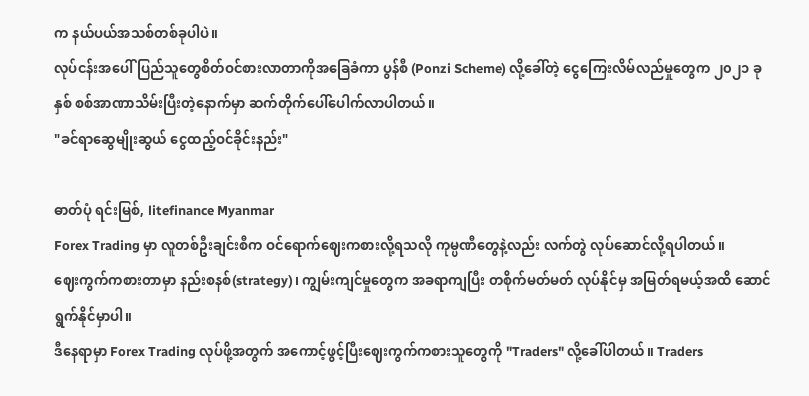က နယ်ပယ်အသစ်တစ်ခုပါပဲ။
လုပ်ငန်းအပေါ် ပြည်သူတွေစိတ်ဝင်စားလာတာကိုအခြေခံကာ ပွန်စီ (Ponzi Scheme) လို့ခေါ်တဲ့ ငွေကြေးလိမ်လည်မှုတွေက ၂၀၂၁ ခုနှစ် စစ်အာဏာသိမ်းပြီးတဲ့နောက်မှာ ဆက်တိုက်ပေါ်ပေါက်လာပါတယ်။
"ခင်ရာဆွေမျိုးဆွယ် ငွေထည့်ဝင်ခိုင်းနည်း"

ဓာတ်ပုံ ရင်းမြစ်, litefinance Myanmar
Forex Trading မှာ လူတစ်ဦးချင်းစီက ဝင်ရောက်ဈေးကစားလို့ရသလို ကုမ္ပဏီတွေနဲ့လည်း လက်တွဲ လုပ်ဆောင်လို့ရပါတယ်။
ဈေးကွက်ကစားတာမှာ နည်းစနစ်(strategy)၊ ကျွမ်းကျင်မှုတွေက အခရာကျပြီး တစိုက်မတ်မတ် လုပ်နိုင်မှ အမြတ်ရမယ့်အထိ ဆောင်ရွက်နိုင်မှာပါ။
ဒီနေရာမှာ Forex Trading လုပ်ဖို့အတွက် အကောင့်ဖွင့်ပြီးဈေးကွက်ကစားသူတွေကို "Traders" လို့ခေါ်ပါတယ်။ Traders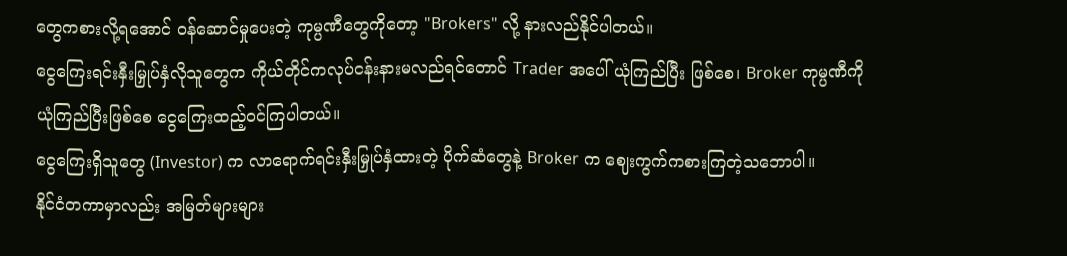တွေကစားလို့ရအောင် ဝန်ဆောင်မှုပေးတဲ့ ကုမ္ပဏီတွေကိုတော့ "Brokers" လို့ နားလည်နိုင်ပါတယ်။
ငွေကြေးရင်းနှီးမြှုပ်နှံလိုသူတွေက ကိုယ်တိုင်ကလုပ်ငန်းနားမလည်ရင်တောင် Trader အပေါ် ယုံကြည်ပြီး ဖြစ်စေ၊ Broker ကုမ္ပဏီကို ယုံကြည်ပြီးဖြစ်စေ ငွေကြေးထည့်ဝင်ကြပါတယ်။
ငွေကြေးရှိသူတွေ (Investor) က လာရောက်ရင်းနှီးမြှုပ်နှံထားတဲ့ ပိုက်ဆံတွေနဲ့ Broker က ဈေးကွက်ကစားကြတဲ့သဘောပါ။
နိုင်ငံတကာမှာလည်း အမြတ်များများ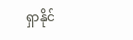ရှာနိုင်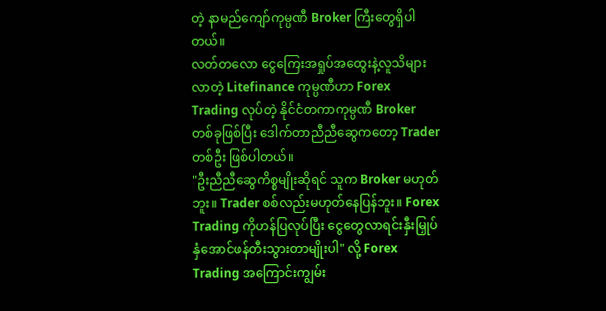တဲ့ နာမည်ကျော်ကုမ္ပဏီ Broker ကြီးတွေရှိပါတယ်။
လတ်တလော ငွေကြေးအရှုပ်အထွေးနဲ့လူသိများလာတဲ့ Litefinance ကုမ္ပဏီဟာ Forex Trading လုပ်တဲ့ နိုင်ငံတကာကုမ္ပဏီ Broker တစ်ခုဖြစ်ပြီး ဒေါက်တာညီညီဆွေကတော့ Trader တစ်ဦး ဖြစ်ပါတယ်။
"ဦးညီညီဆွေကိစ္စမျိုးဆိုရင် သူက Broker မဟုတ်ဘူး။ Trader စစ်လည်းမဟုတ်နေပြန်ဘူး။ Forex Trading ကိုဟန်ပြလုပ်ပြီး ငွေတွေလာရင်းနှီးမြှုပ်နှံအောင်ဖန်တီးသွားတာမျိုးပါ" လို့ Forex Trading အကြောင်းကျွမ်း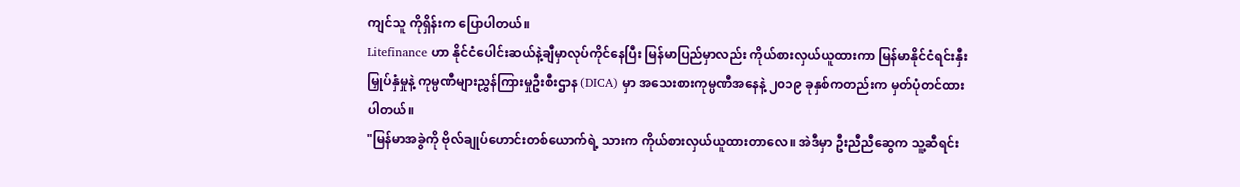ကျင်သူ ကိုရှိန်းက ပြောပါတယ်။
Litefinance ဟာ နိုင်ငံပေါင်းဆယ်နဲ့ချီမှာလုပ်ကိုင်နေပြီး မြန်မာပြည်မှာလည်း ကိုယ်စားလှယ်ယူထားကာ မြန်မာနိုင်ငံရင်းနှီးမြှုပ်နှံမှုနဲ့ ကုမ္ပဏီများညွှန်ကြားမှုဦးစီးဌာန (DICA) မှာ အသေးစားကုမ္ပဏီအနေနဲ့ ၂၀၁၉ ခုနှစ်ကတည်းက မှတ်ပုံတင်ထားပါတယ်။
"မြန်မာအခွဲကို ဗိုလ်ချုပ်ဟောင်းတစ်ယောက်ရဲ့ သားက ကိုယ်စားလှယ်ယူထားတာလေ။ အဲဒီမှာ ဦးညီညီဆွေက သူ့ဆီရင်း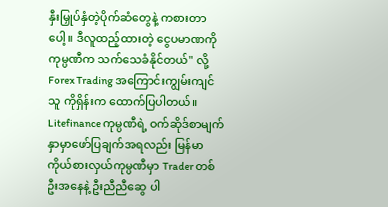နှီးမြှုပ်နှံတဲ့ပိုက်ဆံတွေနဲ့ ကစားတာပေါ့။ ဒီလူထည့်ထားတဲ့ ငွေပမာဏကို ကုမ္ပဏီက သက်သေခံနိုင်တယ်" လို့ Forex Trading အကြောင်းကျွမ်းကျင်သူ ကိုရှိန်းက ထောက်ပြပါတယ်။
Litefinance ကုမ္ပဏီရဲ့ ဝက်ဆိုဒ်စာမျက်နှာမှာဖော်ပြချက်အရလည်း မြန်မာကိုယ်စားလှယ်ကုမ္ပဏီမှာ Trader တစ်ဦးအနေနဲ့ ဦးညီညီဆွေ ပါ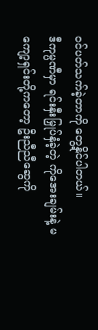ဝင်ပတ်သက်ခဲ့တာကို တွေ့နိုင်ပါတယ်။
ဒီကုမ္ပဏီမှာ ရင်းနှီးမြှုပ်နှံခဲ့တဲ့ ကိုအေးချမ်းနဲ့ မကျော့ရှင်းတို့ကတော့ ဦးညီညီဆွေကို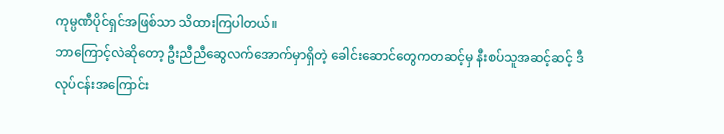ကုမ္ပဏီပိုင်ရှင်အဖြစ်သာ သိထားကြပါတယ်။
ဘာကြောင့်လဲဆိုတော့ ဦးညီညီဆွေလက်အောက်မှာရှိတဲ့ ခေါင်းဆောင်တွေကတဆင့်မှ နီးစပ်သူအဆင့်ဆင့် ဒီလုပ်ငန်းအကြောင်း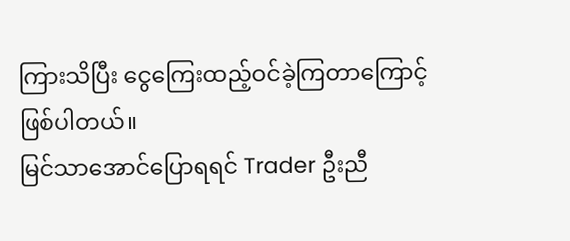ကြားသိပြီး ငွေကြေးထည့်ဝင်ခဲ့ကြတာကြောင့်ဖြစ်ပါတယ်။
မြင်သာအောင်ပြောရရင် Trader ဦးညီ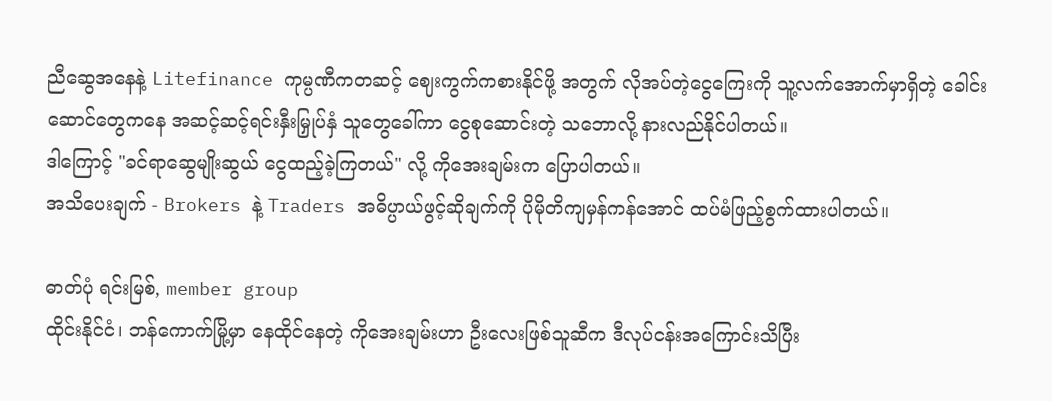ညီဆွေအနေနဲ့ Litefinance ကုမ္ပဏီကတဆင့် ဈေးကွက်ကစားနိုင်ဖို့ အတွက် လိုအပ်တဲ့ငွေကြေးကို သူ့လက်အောက်မှာရှိတဲ့ ခေါင်းဆောင်တွေကနေ အဆင့်ဆင့်ရင်းနှီးမြှုပ်နှံ သူတွေခေါ်ကာ ငွေစုဆောင်းတဲ့ သဘောလို့ နားလည်နိုင်ပါတယ်။
ဒါကြောင့် "ခင်ရာဆွေမျိုးဆွယ် ငွေထည့်ခဲ့ကြတယ်" လို့ ကိုအေးချမ်းက ပြောပါတယ်။
အသိပေးချက် - Brokers နဲ့ Traders အဓိပ္ပာယ်ဖွင့်ဆိုချက်ကို ပိုမိုတိကျမှန်ကန်အောင် ထပ်မံဖြည့်စွက်ထားပါတယ်။

ဓာတ်ပုံ ရင်းမြစ်, member group
ထိုင်းနိုင်ငံ၊ ဘန်ကောက်မြို့မှာ နေထိုင်နေတဲ့ ကိုအေးချမ်းဟာ ဦးလေးဖြစ်သူဆီက ဒီလုပ်ငန်းအကြောင်းသိပြီး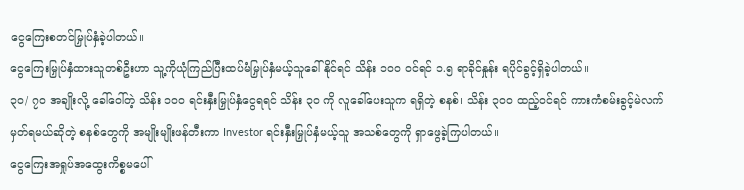ငွေကြေးစတင်မြှုပ်နှံခဲ့ပါတယ်။
ငွေကြေးမြှုပ်နှံထားသူတစ်ဦးဟာ သူ့ကိုယုံကြည်ပြီးထပ်မံမြှုပ်နှံမယ့်သူခေါ်နိုင်ရင် သိန်း ၁၀၀ ဝင်ရင် ၁.၅ ရာခိုင်နှုန်း ရပိုင်ခွင့်ရှိခဲ့ပါတယ်။
၃၀/ ၇၀ အချိုးလို့ ခေါ်ဝေါ်တဲ့ သိန်း ၁၀၀ ရင်းနှီးမြှုပ်နှံငွေရရင် သိန်း ၃၀ ကို လူခေါ်ပေးသူက ရရှိတဲ့ စနစ်၊ သိန်း ၃၀၀ ထည့်ဝင်ရင် ကားကံစမ်းခွင့်မဲလက်မှတ်ရမယ်ဆိုတဲ့ စနစ်တွေကို အမျိုးမျိုးဖန်တီးကာ Investor ရင်းနှီးမြှုပ်နှံမယ့်သူ အသစ်တွေကို ရှာဖွေခဲ့ကြပါတယ်။
ငွေကြေးအရှုပ်အထွေးကိစ္စမပေါ်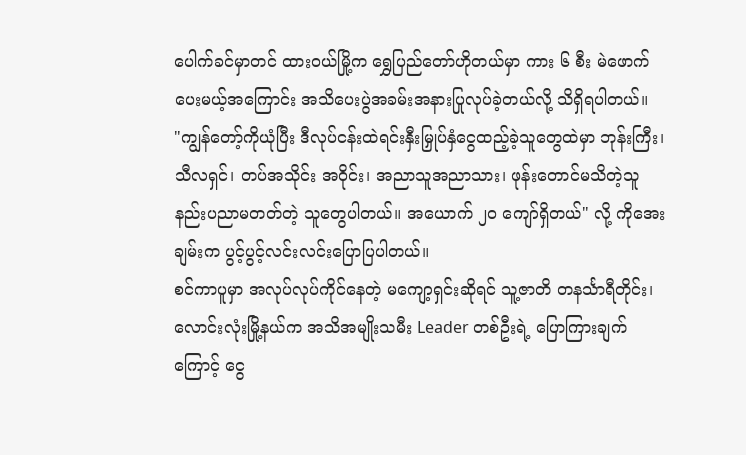ပေါက်ခင်မှာတင် ထားဝယ်မြို့က ရွှေပြည်တော်ဟိုတယ်မှာ ကား ၆ စီး မဲဖောက်ပေးမယ့်အကြောင်း အသိပေးပွဲအခမ်းအနားပြုလုပ်ခဲ့တယ်လို့ သိရှိရပါတယ်။
"ကျွန်တော့်ကိုယုံပြီး ဒီလုပ်ငန်းထဲရင်းနှီးမြှုပ်နှံငွေထည့်ခဲ့သူတွေထဲမှာ ဘုန်းကြီး၊ သီလရှင်၊ တပ်အသိုင်း အဝိုင်း၊ အညာသူအညာသား၊ ဖုန်းတောင်မသိတဲ့သူ နည်းပညာမတတ်တဲ့ သူတွေပါတယ်။ အယောက် ၂၀ ကျော်ရှိတယ်" လို့ ကိုအေးချမ်းက ပွင့်ပွင့်လင်းလင်းပြောပြပါတယ်။
စင်ကာပူမှာ အလုပ်လုပ်ကိုင်နေတဲ့ မကျော့ရှင်းဆိုရင် သူ့ဇာတိ တနင်္သာရီတိုင်း၊ လောင်းလုံးမြို့နယ်က အသိအမျိုးသမီး Leader တစ်ဦးရဲ့ ပြောကြားချက်ကြောင့် ငွေ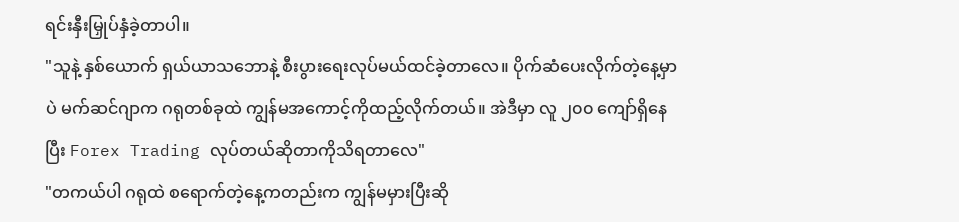ရင်းနှီးမြှုပ်နှံခဲ့တာပါ။
"သူနဲ့ နှစ်ယောက် ရှယ်ယာသဘောနဲ့ စီးပွားရေးလုပ်မယ်ထင်ခဲ့တာလေ။ ပိုက်ဆံပေးလိုက်တဲ့နေ့မှာပဲ မက်ဆင်ဂျာက ဂရုတစ်ခုထဲ ကျွန်မအကောင့်ကိုထည့်လိုက်တယ်။ အဲဒီမှာ လူ ၂၀၀ ကျော်ရှိနေပြီး Forex Trading လုပ်တယ်ဆိုတာကိုသိရတာလေ"
"တကယ်ပါ ဂရုထဲ စရောက်တဲ့နေ့ကတည်းက ကျွန်မမှားပြီးဆို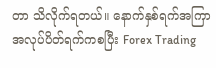တာ သိလိုက်ရတယ်။ နောက်နှစ်ရက်အကြာ အလုပ်ပိတ်ရက်ကစပြီး Forex Trading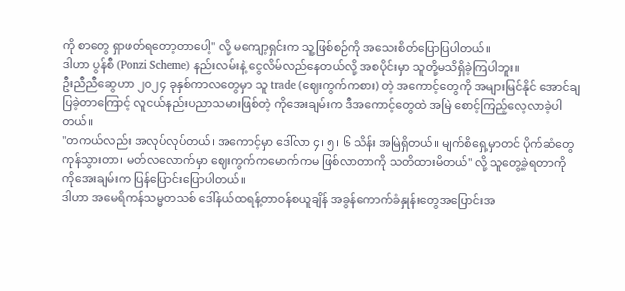ကို စာတွေ ရှာဖတ်ရတော့တာပေါ့" လို့ မကျော့ရှင်းက သူ့ဖြစ်စဉ်ကို အသေးစိတ်ပြောပြပါတယ်။
ဒါဟာ ပွန်စီ (Ponzi Scheme) နည်းလမ်းနဲ့ ငွေလိမ်လည်နေတယ်လို့ အစပိုင်းမှာ သူတို့မသိရှိခဲ့ကြပါဘူး။
ဦးညီညီဆွေဟာ ၂၀၂၄ ခုနှစ်ကာလတွေမှာ သူ trade (ဈေးကွက်ကစား) တဲ့ အကောင့်တွေကို အများမြင်နိုင် အောင်ချပြခဲ့တာကြောင့် လူငယ်နည်းပညာသမားဖြစ်တဲ့ ကိုအေးချမ်းက ဒီအကောင့်တွေထဲ အမြဲ စောင့်ကြည့်လေ့လာခဲ့ပါတယ်။
"တကယ်လည်း အလုပ်လုပ်တယ်၊ အကောင့်မှာ ဒေါ်လာ ၄၊ ၅၊ ၆ သိန်း အမြဲရှိတယ်။ မျက်စိရှေ့မှာတင် ပိုက်ဆံတွေ ကုန်သွားတာ၊ မတ်လလောက်မှာ ဈေးကွက်ကမောက်ကမ ဖြစ်လာတာကို သတိထားမိတယ်" လို့ သူတွေ့ခဲ့ရတာကို ကိုအေးချမ်းက ပြန်ပြောင်းပြောပါတယ်။
ဒါဟာ အမေရိကန်သမ္မတသစ် ဒေါ်နယ်ထရန့်တာဝန်စယူချိန် အခွန်ကောက်ခံနှုန်းတွေအပြောင်းအ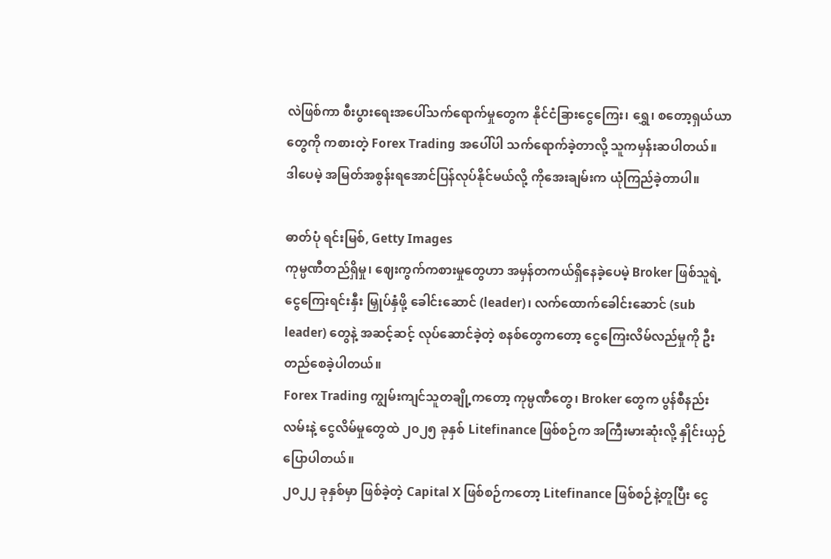လဲဖြစ်ကာ စီးပွားရေးအပေါ်သက်ရောက်မှုတွေက နိုင်ငံခြားငွေကြေး၊ ရွှေ၊ စတော့ရှယ်ယာတွေကို ကစားတဲ့ Forex Trading အပေါ်ပါ သက်ရောက်ခဲ့တာလို့ သူကမှန်းဆပါတယ်။
ဒါပေမဲ့ အမြတ်အစွန်းရအောင်ပြန်လုပ်နိုင်မယ်လို့ ကိုအေးချမ်းက ယုံကြည်ခဲ့တာပါ။

ဓာတ်ပုံ ရင်းမြစ်, Getty Images
ကုမ္ပဏီတည်ရှိမှု၊ ဈေးကွက်ကစားမှုတွေဟာ အမှန်တကယ်ရှိနေခဲ့ပေမဲ့ Broker ဖြစ်သူရဲ့ ငွေကြေးရင်းနှီး မြှုပ်နှံဖို့ ခေါင်းဆောင် (leader)၊ လက်ထောက်ခေါင်းဆောင် (sub leader) တွေနဲ့ အဆင့်ဆင့် လုပ်ဆောင်ခဲ့တဲ့ စနစ်တွေကတော့ ငွေကြေးလိမ်လည်မှုကို ဦးတည်စေခဲ့ပါတယ်။
Forex Trading ကျွမ်းကျင်သူတချို့ကတော့ ကုမ္ပဏီတွေ၊ Broker တွေက ပွန်စီနည်းလမ်းနဲ့ ငွေလိမ်မှုတွေထဲ ၂၀၂၅ ခုနှစ် Litefinance ဖြစ်စဉ်က အကြီးမားဆုံးလို့ နှိုင်းယှဉ်ပြောပါတယ်။
၂၀၂၂ ခုနှစ်မှာ ဖြစ်ခဲ့တဲ့ Capital X ဖြစ်စဉ်ကတော့ Litefinance ဖြစ်စဉ်နဲ့တူပြီး ငွေ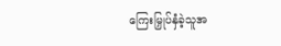ကြေးမြှုပ်နှံခဲ့သူအ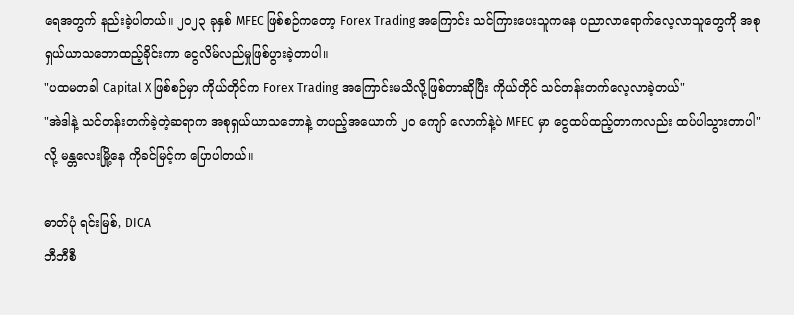ရေအတွက် နည်းခဲ့ပါတယ်။ ၂၀၂၃ ခုနှစ် MFEC ဖြစ်စဉ်ကတော့ Forex Trading အကြောင်း သင်ကြားပေးသူကနေ ပညာလာရောက်လေ့လာသူတွေကို အစုရှယ်ယာသဘောထည့်ခိုင်းကာ ငွေလိမ်လည်မှုဖြစ်ပွားခဲ့တာပါ။
"ပထမတခါ Capital X ဖြစ်စဉ်မှာ ကိုယ်တိုင်က Forex Trading အကြောင်းမသိလို့ဖြစ်တာဆိုပြီး ကိုယ်တိုင် သင်တန်းတက်လေ့လာခဲ့တယ်"
"အဲဒါနဲ့ သင်တန်းတက်ခဲ့တဲ့ဆရာက အစုရှယ်ယာသဘောနဲ့ တပည့်အယောက် ၂၀ ကျော် လောက်နဲ့ပဲ MFEC မှာ ငွေထပ်ထည့်တာကလည်း ထပ်ပါသွားတာပါ" လို့ မန္တလေးမြို့နေ ကိုခင်မြင့်က ပြောပါတယ်။

ဓာတ်ပုံ ရင်းမြစ်, DICA
ဘီဘီစီ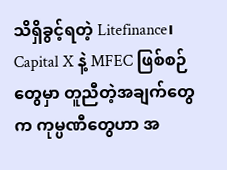သိရှိခွင့်ရတဲ့ Litefinance၊ Capital X နဲ့ MFEC ဖြစ်စဉ်တွေမှာ တူညီတဲ့အချက်တွေက ကုမ္ပဏီတွေဟာ အ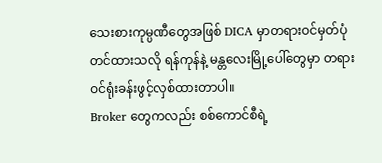သေးစားကုမ္ပဏီတွေအဖြစ် DICA မှာတရားဝင်မှတ်ပုံတင်ထားသလို ရန်ကုန်နဲ့ မန္တလေးမြို့ပေါ်တွေမှာ တရားဝင်ရုံးခန်းဖွင့်လှစ်ထားတာပါ။
Broker တွေကလည်း စစ်ကောင်စီရဲ့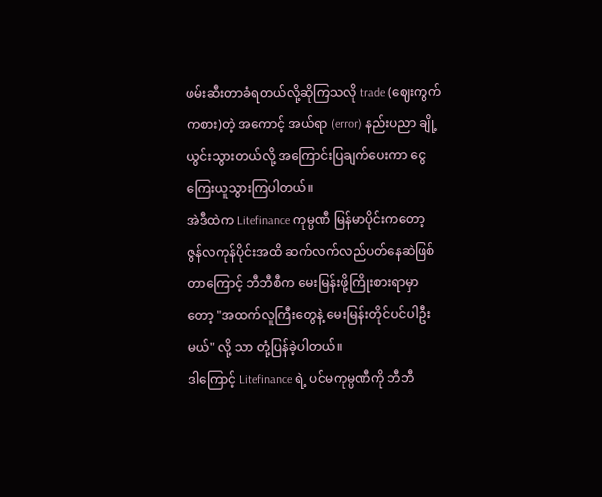ဖမ်းဆီးတာခံရတယ်လို့ဆိုကြသလို trade (ဈေးကွက်ကစား)တဲ့ အကောင့် အယ်ရာ (error) နည်းပညာ ချို့ယွင်းသွားတယ်လို့ အကြောင်းပြချက်ပေးကာ ငွေကြေးယူသွားကြပါတယ်။
အဲဒီထဲက Litefinance ကုမ္ပဏီ မြန်မာပိုင်းကတော့ ဇွန်လကုန်ပိုင်းအထိ ဆက်လက်လည်ပတ်နေဆဲဖြစ်တာကြောင့် ဘီဘီစီက မေးမြန်းဖို့ကြိုးစားရာမှာတော့ "အထက်လူကြီးတွေနဲ့ မေးမြန်းတိုင်ပင်ပါဦးမယ်" လို့ သာ တုံ့ပြန်ခဲ့ပါတယ်။
ဒါကြောင့် Litefinance ရဲ့ ပင်မကုမ္ပဏီကို ဘီဘီ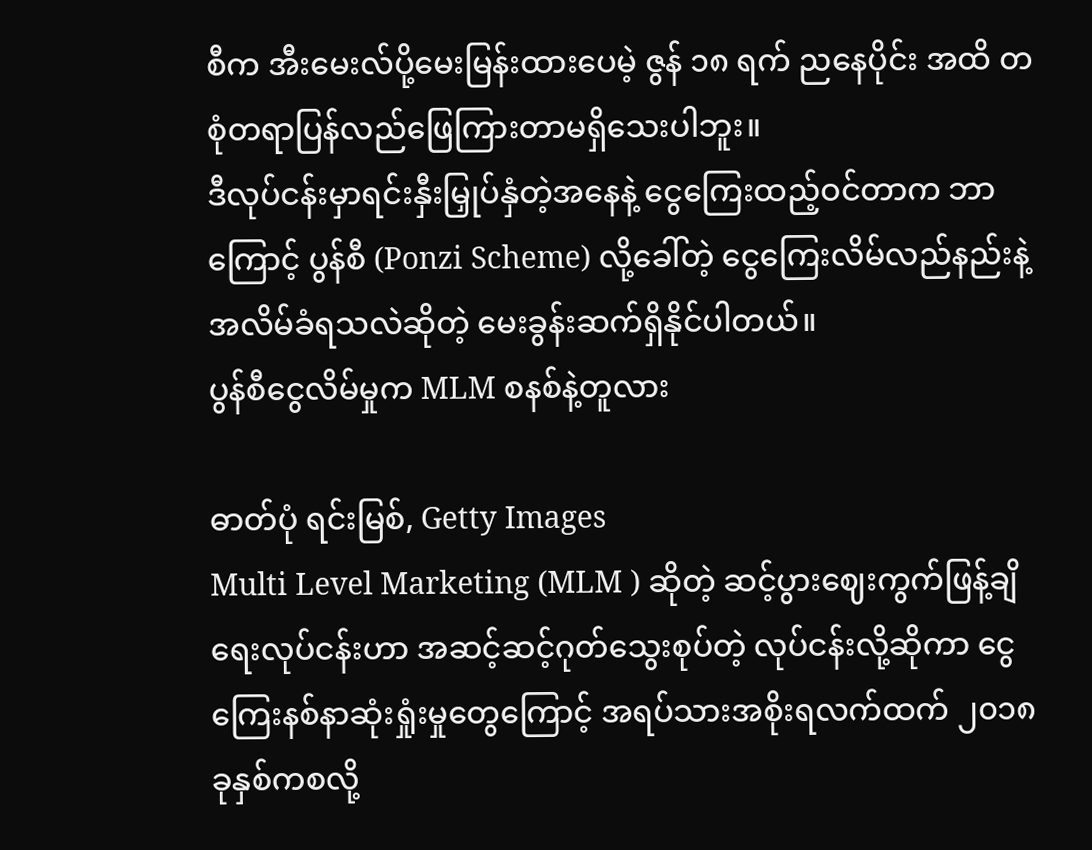စီက အီးမေးလ်ပို့မေးမြန်းထားပေမဲ့ ဇွန် ၁၈ ရက် ညနေပိုင်း အထိ တစုံတရာပြန်လည်ဖြေကြားတာမရှိသေးပါဘူး။
ဒီလုပ်ငန်းမှာရင်းနှီးမြှုပ်နှံတဲ့အနေနဲ့ ငွေကြေးထည့်ဝင်တာက ဘာကြောင့် ပွန်စီ (Ponzi Scheme) လို့ခေါ်တဲ့ ငွေကြေးလိမ်လည်နည်းနဲ့ အလိမ်ခံရသလဲဆိုတဲ့ မေးခွန်းဆက်ရှိနိုင်ပါတယ်။
ပွန်စီငွေလိမ်မှုက MLM စနစ်နဲ့တူလား

ဓာတ်ပုံ ရင်းမြစ်, Getty Images
Multi Level Marketing (MLM ) ဆိုတဲ့ ဆင့်ပွားဈေးကွက်ဖြန့်ချိရေးလုပ်ငန်းဟာ အဆင့်ဆင့်ဂုတ်သွေးစုပ်တဲ့ လုပ်ငန်းလို့ဆိုကာ ငွေကြေးနစ်နာဆုံးရှုံးမှုတွေကြောင့် အရပ်သားအစိုးရလက်ထက် ၂၀၁၈ ခုနှစ်ကစလို့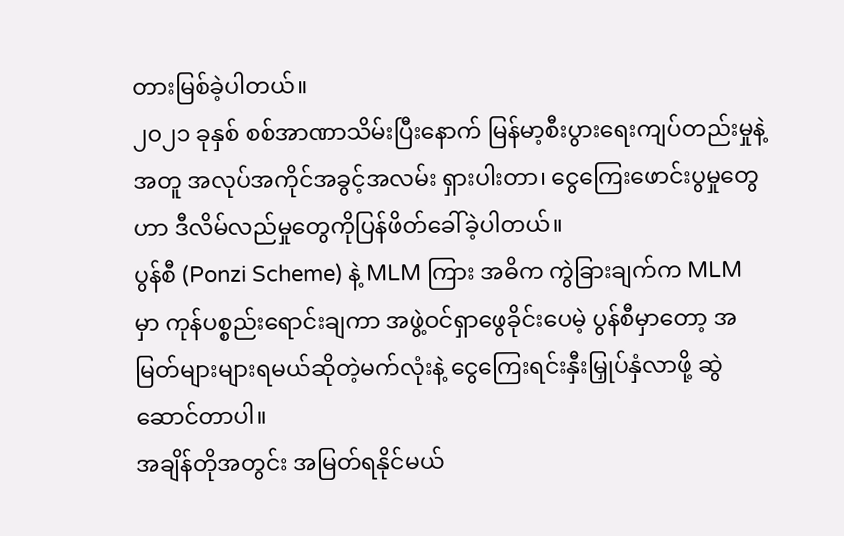တားမြစ်ခဲ့ပါတယ်။
၂၀၂၁ ခုနှစ် စစ်အာဏာသိမ်းပြီးနောက် မြန်မာ့စီးပွားရေးကျပ်တည်းမှုနဲ့အတူ အလုပ်အကိုင်အခွင့်အလမ်း ရှားပါးတာ၊ ငွေကြေးဖောင်းပွမှုတွေဟာ ဒီလိမ်လည်မှုတွေကိုပြန်ဖိတ်ခေါ်ခဲ့ပါတယ်။
ပွန်စီ (Ponzi Scheme) နဲ့ MLM ကြား အဓိက ကွဲခြားချက်က MLM မှာ ကုန်ပစ္စည်းရောင်းချကာ အဖွဲ့ဝင်ရှာဖွေခိုင်းပေမဲ့ ပွန်စီမှာတော့ အမြတ်များများရမယ်ဆိုတဲ့မက်လုံးနဲ့ ငွေကြေးရင်းနှီးမြှုပ်နှံလာဖို့ ဆွဲဆောင်တာပါ။
အချိန်တိုအတွင်း အမြတ်ရနိုင်မယ်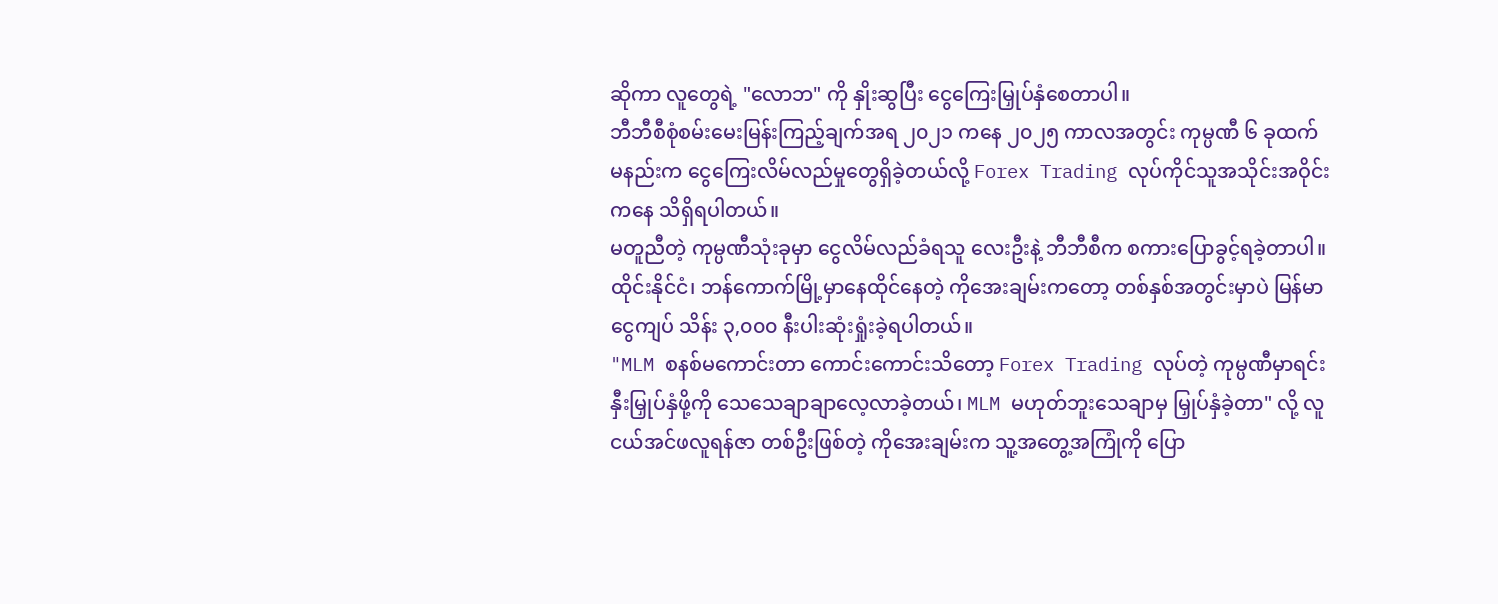ဆိုကာ လူတွေရဲ့ "လောဘ" ကို နှိုးဆွပြီး ငွေကြေးမြှုပ်နှံစေတာပါ။
ဘီဘီစီစုံစမ်းမေးမြန်းကြည့်ချက်အရ ၂၀၂၁ ကနေ ၂၀၂၅ ကာလအတွင်း ကုမ္ပဏီ ၆ ခုထက်မနည်းက ငွေကြေးလိမ်လည်မှုတွေရှိခဲ့တယ်လို့ Forex Trading လုပ်ကိုင်သူအသိုင်းအဝိုင်းကနေ သိရှိရပါတယ်။
မတူညီတဲ့ ကုမ္ပဏီသုံးခုမှာ ငွေလိမ်လည်ခံရသူ လေးဦးနဲ့ ဘီဘီစီက စကားပြောခွင့်ရခဲ့တာပါ။
ထိုင်းနိုင်ငံ၊ ဘန်ကောက်မြို့မှာနေထိုင်နေတဲ့ ကိုအေးချမ်းကတော့ တစ်နှစ်အတွင်းမှာပဲ မြန်မာငွေကျပ် သိန်း ၃,၀၀၀ နီးပါးဆုံးရှုံးခဲ့ရပါတယ်။
"MLM စနစ်မကောင်းတာ ကောင်းကောင်းသိတော့ Forex Trading လုပ်တဲ့ ကုမ္ပဏီမှာရင်းနှီးမြှုပ်နှံဖို့ကို သေသေချာချာလေ့လာခဲ့တယ်၊ MLM မဟုတ်ဘူးသေချာမှ မြှုပ်နှံခဲ့တာ" လို့ လူငယ်အင်ဖလူရန်ဇာ တစ်ဦးဖြစ်တဲ့ ကိုအေးချမ်းက သူ့အတွေ့အကြုံကို ပြော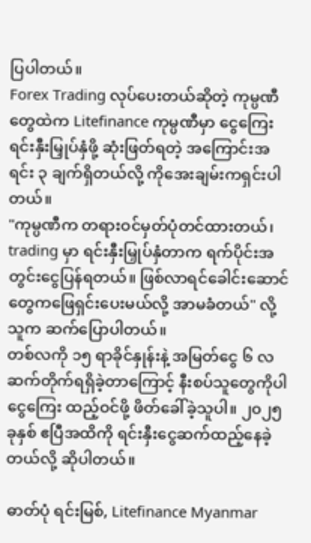ပြပါတယ်။
Forex Trading လုပ်ပေးတယ်ဆိုတဲ့ ကုမ္ပဏီတွေထဲက Litefinance ကုမ္ပဏီမှာ ငွေကြေးရင်းနှီးမြှုပ်နှံဖို့ ဆုံးဖြတ်ရတဲ့ အကြောင်းအရင်း ၃ ချက်ရှိတယ်လို့ ကိုအေးချမ်းကရှင်းပါတယ်။
"ကုမ္ပဏီက တရားဝင်မှတ်ပုံတင်ထားတယ်၊ trading မှာ ရင်းနှီးမြှုပ်နှံတာက ရက်ပိုင်းအတွင်းငွေပြန်ရတယ်။ ဖြစ်လာရင်ခေါင်းဆောင်တွေကဖြေရှင်းပေးမယ်လို့ အာမခံတယ်" လို့ သူက ဆက်ပြောပါတယ်။
တစ်လကို ၁၅ ရာခိုင်နှုန်းနဲ့ အမြတ်ငွေ ၆ လဆက်တိုက်ရရှိခဲ့တာကြောင့် နီးစပ်သူတွေကိုပါ ငွေကြေး ထည့်ဝင်ဖို့ ဖိတ်ခေါ်ခဲ့သူပါ။ ၂၀၂၅ ခုနှစ် ဧပြီအထိကို ရင်းနှီးငွေဆက်ထည့်နေခဲ့တယ်လို့ ဆိုပါတယ်။

ဓာတ်ပုံ ရင်းမြစ်, Litefinance Myanmar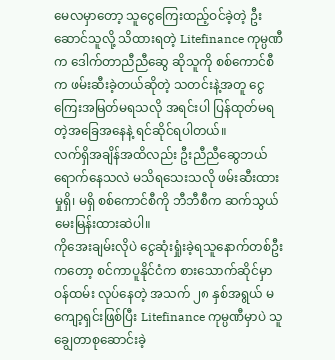မေလမှာတော့ သူငွေကြေးထည့်ဝင်ခဲ့တဲ့ ဦးဆောင်သူလို့ သိထားရတဲ့ Litefinance ကုမ္ပဏီက ဒေါက်တာညီညီဆွေ ဆိုသူကို စစ်ကောင်စီက ဖမ်းဆီးခဲ့တယ်ဆိုတဲ့ သတင်းနဲ့အတူ ငွေကြေးအမြတ်မရသလို အရင်းပါ ပြန်ထုတ်မရတဲ့အခြေအနေနဲ့ ရင်ဆိုင်ရပါတယ်။
လက်ရှိအချိန်အထိလည်း ဦးညီညီဆွေဘယ်ရောက်နေသလဲ မသိရသေးသလို ဖမ်းဆီးထားမှုရှိ၊ မရှိ စစ်ကောင်စီကို ဘီဘီစီက ဆက်သွယ်မေးမြန်းထားဆဲပါ။
ကိုအေးချမ်းလိုပဲ ငွေဆုံးရှုံးခဲ့ရသူနောက်တစ်ဦးကတော့ စင်ကာပူနိုင်ငံက စားသောက်ဆိုင်မှာဝန်ထမ်း လုပ်နေတဲ့ အသက် ၂၈ နှစ်အရွယ် မကျော့ရှင်းဖြစ်ပြီး Litefinance ကုမ္ပဏီမှာပဲ သူချွေတာစုဆောင်းခဲ့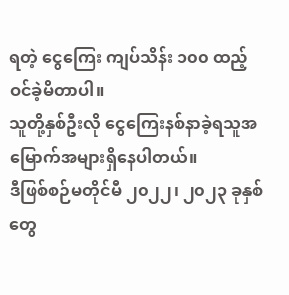ရတဲ့ ငွေကြေး ကျပ်သိန်း ၁၀၀ ထည့်ဝင်ခဲ့မိတာပါ။
သူတို့နှစ်ဦးလို ငွေကြေးနစ်နာခဲ့ရသူအမြောက်အများရှိနေပါတယ်။
ဒီဖြစ်စဉ်မတိုင်မီ ၂၀၂၂၊ ၂၀၂၃ ခုနှစ်တွေ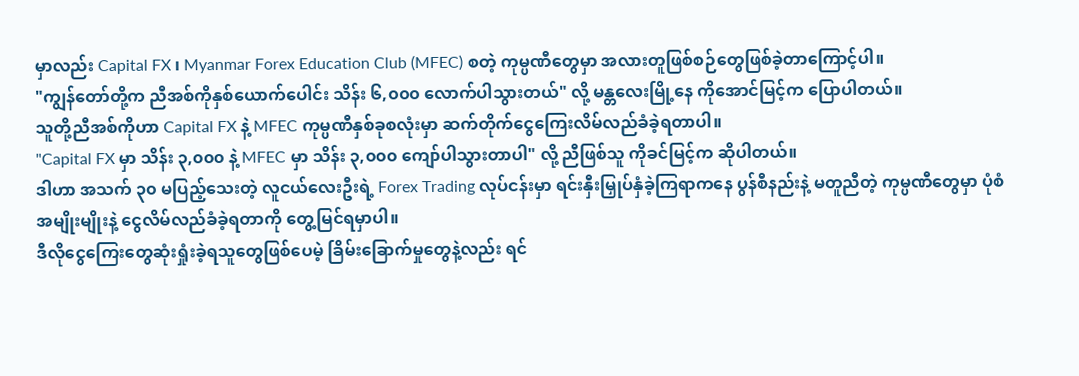မှာလည်း Capital FX ၊ Myanmar Forex Education Club (MFEC) စတဲ့ ကုမ္ပဏီတွေမှာ အလားတူဖြစ်စဉ်တွေဖြစ်ခဲ့တာကြောင့်ပါ။
"ကျွန်တော်တို့က ညီအစ်ကိုနှစ်ယောက်ပေါင်း သိန်း ၆,၀၀၀ လောက်ပါသွားတယ်" လို့ မန္တလေးမြို့နေ ကိုအောင်မြင့်က ပြောပါတယ်။
သူတို့ညီအစ်ကိုဟာ Capital FX နဲ့ MFEC ကုမ္ပဏီနှစ်ခုစလုံးမှာ ဆက်တိုက်ငွေကြေးလိမ်လည်ခံခဲ့ရတာပါ။
"Capital FX မှာ သိန်း ၃,၀၀၀ နဲ့ MFEC မှာ သိန်း ၃,၀၀၀ ကျော်ပါသွားတာပါ" လို့ ညီဖြစ်သူ ကိုခင်မြင့်က ဆိုပါတယ်။
ဒါဟာ အသက် ၃၀ မပြည့်သေးတဲ့ လူငယ်လေးဦးရဲ့ Forex Trading လုပ်ငန်းမှာ ရင်းနှီးမြှုပ်နှံခဲ့ကြရာကနေ ပွန်စီနည်းနဲ့ မတူညီတဲ့ ကုမ္ပဏီတွေမှာ ပုံစံအမျိုးမျိုးနဲ့ ငွေလိမ်လည်ခံခဲ့ရတာကို တွေ့မြင်ရမှာပါ။
ဒီလိုငွေကြေးတွေဆုံးရှုံးခဲ့ရသူတွေဖြစ်ပေမဲ့ ခြိမ်းခြောက်မှုတွေနဲ့လည်း ရင်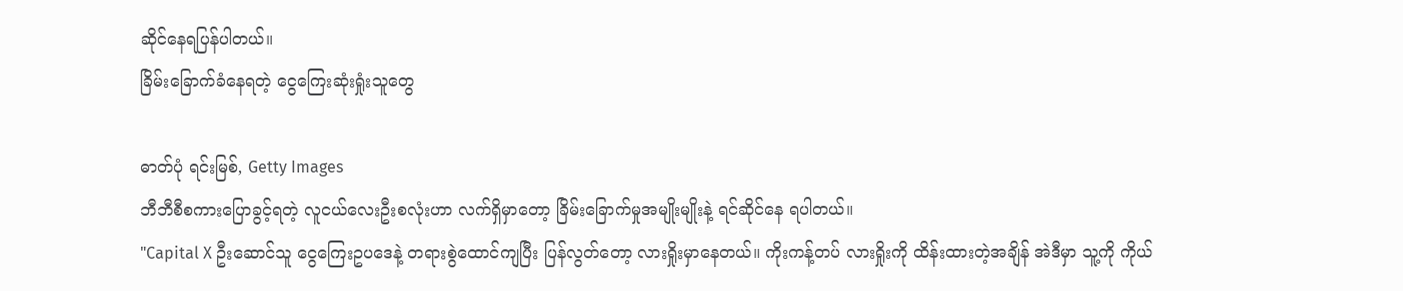ဆိုင်နေရပြန်ပါတယ်။
ခြိမ်းခြောက်ခံနေရတဲ့ ငွေကြေးဆုံးရှုံးသူတွေ

ဓာတ်ပုံ ရင်းမြစ်, Getty Images
ဘီဘီစီစကားပြောခွင့်ရတဲ့ လူငယ်လေးဦးစလုံးဟာ လက်ရှိမှာတော့ ခြိမ်းခြောက်မှုအမျိုးမျိုးနဲ့ ရင်ဆိုင်နေ ရပါတယ်။
"Capital X ဦးဆောင်သူ ငွေကြေးဥပဒေနဲ့ တရားစွဲထောင်ကျပြီး ပြန်လွတ်တော့ လားရှိုးမှာနေတယ်။ ကိုးကန့်တပ် လားရှိုးကို ထိန်းထားတဲ့အချိန် အဲဒီမှာ သူ့ကို ကိုယ်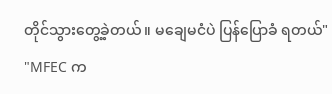တိုင်သွားတွေ့ခဲ့တယ်။ မချေမငံပဲ ပြန်ပြောခံ ရတယ်"
"MFEC က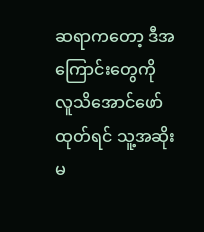ဆရာကတော့ ဒီအကြောင်းတွေကို လူသိအောင်ဖော်ထုတ်ရင် သူ့အဆိုးမ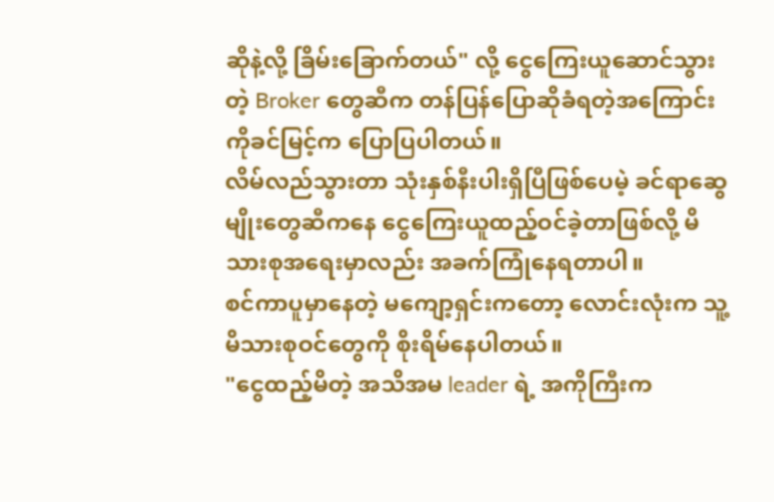ဆိုနဲ့လို့ ခြိမ်းခြောက်တယ်" လို့ ငွေကြေးယူဆောင်သွားတဲ့ Broker တွေဆီက တန်ပြန်ပြောဆိုခံရတဲ့အကြောင်း ကိုခင်မြင့်က ပြောပြပါတယ်။
လိမ်လည်သွားတာ သုံးနှစ်နီးပါးရှိပြီဖြစ်ပေမဲ့ ခင်ရာဆွေမျိုးတွေဆီကနေ ငွေကြေးယူထည့်ဝင်ခဲ့တာဖြစ်လို့ မိသားစုအရေးမှာလည်း အခက်ကြုံနေရတာပါ။
စင်ကာပူမှာနေတဲ့ မကျော့ရှင်းကတော့ လောင်းလုံးက သူ့မိသားစုဝင်တွေကို စိုးရိမ်နေပါတယ်။
"ငွေထည့်မိတဲ့ အသိအမ leader ရဲ့ အကိုကြီးက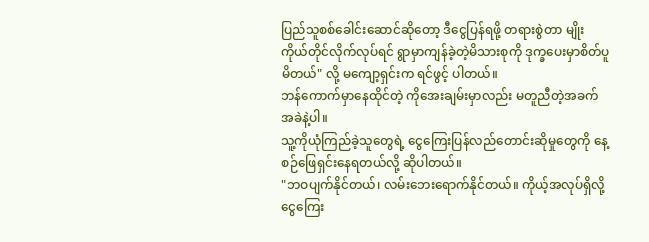ပြည်သူစစ်ခေါင်းဆောင်ဆိုတော့ ဒီငွေပြန်ရဖို့ တရားစွဲတာ မျိုး ကိုယ်တိုင်လိုက်လုပ်ရင် ရွာမှာကျန်ခဲ့တဲ့မိသားစုကို ဒုက္ခပေးမှာစိတ်ပူမိတယ်" လို့ မကျော့ရှင်းက ရင်ဖွင့် ပါတယ်။
ဘန်ကောက်မှာနေထိုင်တဲ့ ကိုအေးချမ်းမှာလည်း မတူညီတဲ့အခက်အခဲနဲ့ပါ။
သူ့ကိုယုံကြည်ခဲ့သူတွေရဲ့ ငွေကြေးပြန်လည်တောင်းဆိုမှုတွေကို နေ့စဉ်ဖြေရှင်းနေရတယ်လို့ ဆိုပါတယ်။
"ဘဝပျက်နိုင်တယ်၊ လမ်းဘေးရောက်နိုင်တယ်။ ကိုယ့်အလုပ်ရှိလို့ ငွေကြေး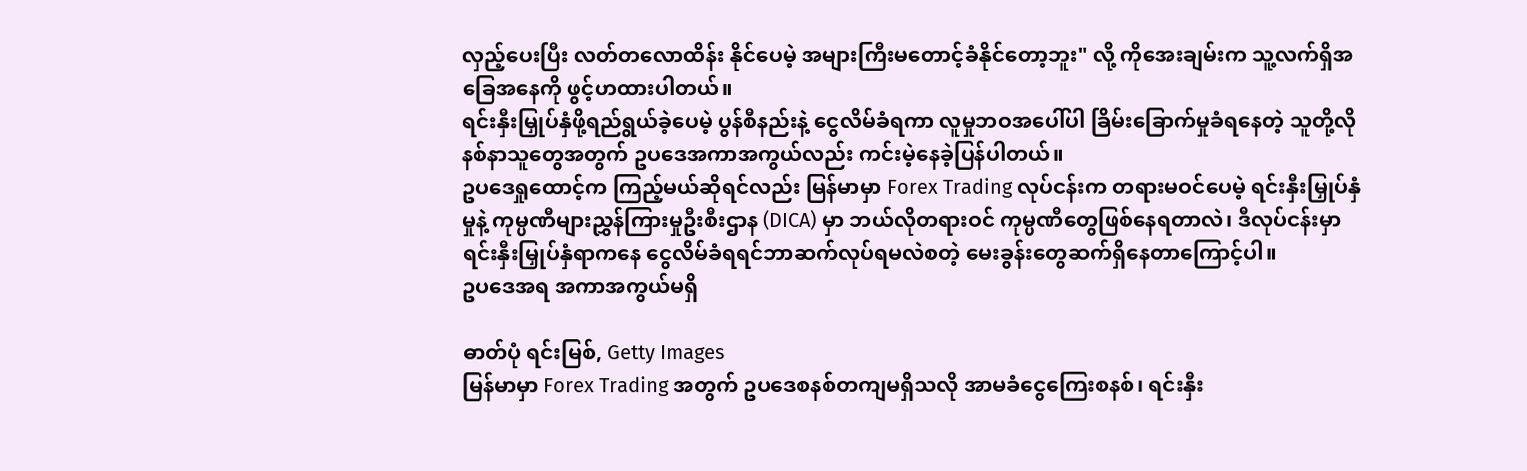လှည့်ပေးပြီး လတ်တလောထိန်း နိုင်ပေမဲ့ အများကြီးမတောင့်ခံနိုင်တော့ဘူး" လို့ ကိုအေးချမ်းက သူ့လက်ရှိအခြေအနေကို ဖွင့်ဟထားပါတယ်။
ရင်းနှီးမြှုပ်နှံဖို့ရည်ရွယ်ခဲ့ပေမဲ့ ပွန်စီနည်းနဲ့ ငွေလိမ်ခံရကာ လူမှုဘဝအပေါ်ပါ ခြိမ်းခြောက်မှုခံရနေတဲ့ သူတို့လို နစ်နာသူတွေအတွက် ဥပဒေအကာအကွယ်လည်း ကင်းမဲ့နေခဲ့ပြန်ပါတယ်။
ဥပဒေရှုထောင့်က ကြည့်မယ်ဆိုရင်လည်း မြန်မာမှာ Forex Trading လုပ်ငန်းက တရားမဝင်ပေမဲ့ ရင်းနှီးမြှုပ်နှံမှုနဲ့ ကုမ္ပဏီများညွှန်ကြားမှုဦးစီးဌာန (DICA) မှာ ဘယ်လိုတရားဝင် ကုမ္ပဏီတွေဖြစ်နေရတာလဲ၊ ဒီလုပ်ငန်းမှာ ရင်းနှီးမြှုပ်နှံရာကနေ ငွေလိမ်ခံရရင်ဘာဆက်လုပ်ရမလဲစတဲ့ မေးခွန်းတွေဆက်ရှိနေတာကြောင့်ပါ။
ဥပဒေအရ အကာအကွယ်မရှိ

ဓာတ်ပုံ ရင်းမြစ်, Getty Images
မြန်မာမှာ Forex Trading အတွက် ဥပဒေစနစ်တကျမရှိသလို အာမခံငွေကြေးစနစ်၊ ရင်းနှီး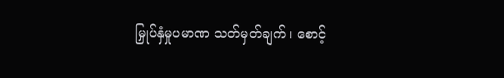မြှုပ်နှံမှုပမာဏ သတ်မှတ်ချက်၊ စောင့်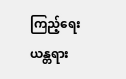ကြည့်ရေးယန္တရား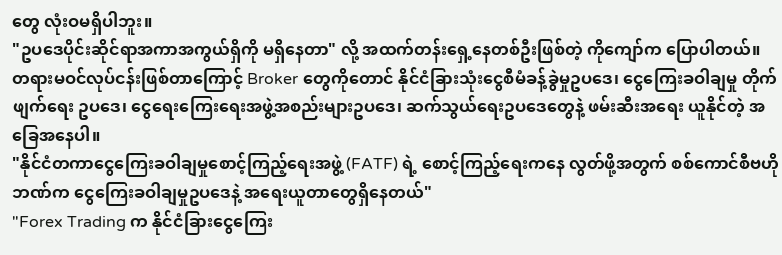တွေ လုံးဝမရှိပါဘူး။
"ဥပဒေပိုင်းဆိုင်ရာအကာအကွယ်ရှိကို မရှိနေတာ" လို့ အထက်တန်းရှေ့နေတစ်ဦးဖြစ်တဲ့ ကိုကျော်က ပြောပါတယ်။
တရားမဝင်လုပ်ငန်းဖြစ်တာကြောင့် Broker တွေကိုတောင် နိုင်ငံခြားသုံးငွေစီမံခန့်ခွဲမှုဥပဒေ၊ ငွေကြေးခဝါချမှု တိုက်ဖျက်ရေး ဥပဒေ၊ ငွေရေးကြေးရေးအဖွဲ့အစည်းများဥပဒေ၊ ဆက်သွယ်ရေးဥပဒေတွေနဲ့ ဖမ်းဆီးအရေး ယူနိုင်တဲ့ အခြေအနေပါ။
"နိုင်ငံတကာငွေကြေးခဝါချမှုစောင့်ကြည့်ရေးအဖွဲ့ (FATF) ရဲ့ စောင့်ကြည့်ရေးကနေ လွတ်ဖို့အတွက် စစ်ကောင်စီဗဟိုဘဏ်က ငွေကြေးခဝါချမှုဥပဒေနဲ့ အရေးယူတာတွေရှိနေတယ်"
"Forex Trading က နိုင်ငံခြားငွေကြေး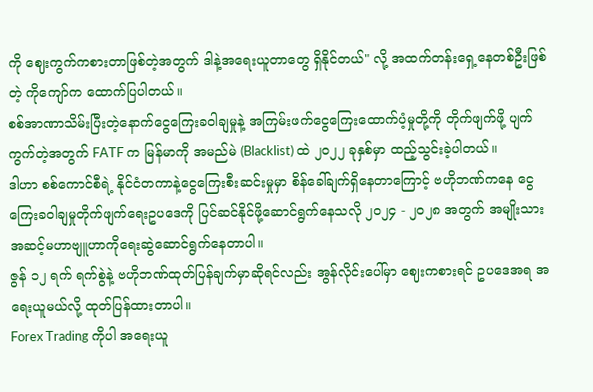ကို ဈေးကွက်ကစားတာဖြစ်တဲ့အတွက် ဒါနဲ့အရေးယူတာတွေ ရှိနိုင်တယ်" လို့ အထက်တန်းရှေ့နေတစ်ဦးဖြစ်တဲ့ ကိုကျော်က ထောက်ပြပါတယ်။
စစ်အာဏာသိမ်းပြီးတဲ့နောက်ငွေကြေးခဝါချမှုနဲ့ အကြမ်းဖက်ငွေကြေးထောက်ပံ့မှုတို့ကို တိုက်ဖျက်ဖို့ ပျက်ကွက်တဲ့အတွက် FATF က မြန်မာကို အမည်မဲ (Blacklist) ထဲ ၂၀၂၂ ခုနှစ်မှာ ထည့်သွင်းခဲ့ပါတယ်။
ဒါဟာ စစ်ကောင်စီရဲ့ နိုင်ငံတကာနဲ့ငွေကြေးစီးဆင်းမှုမှာ စိန်ခေါ်ချက်ရှိနေတာကြောင့် ဗဟိုဘဏ်ကနေ ငွေကြေးခဝါချမှုတိုက်ဖျက်ရေးဥပဒေကို ပြင်ဆင်နိုင်ဖို့ဆောင်ရွက်နေသလို ၂၀၂၄ - ၂၀၂၈ အတွက် အမျိုးသားအဆင့်မဟာဗျူဟာကိုရေးဆွဲဆောင်ရွက်နေတာပါ။
ဇွန် ၁၂ ရက် ရက်စွဲနဲ့ ဗဟိုဘဏ်ထုတ်ပြန်ချက်မှာဆိုရင်လည်း အွန်လိုင်းပေါ်မှာ ဈေးကစားရင် ဥပဒေအရ အရေးယူမယ်လို့ ထုတ်ပြန်ထားတာပါ။
Forex Trading ကိုပါ အရေးယူ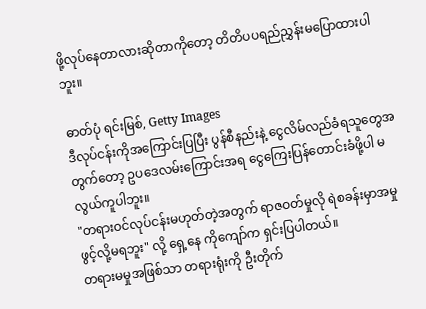ဖို့လုပ်နေတာလားဆိုတာကိုတော့ တိတိပပရည်ညွှန်းမပြောထားပါဘူး။

ဓာတ်ပုံ ရင်းမြစ်, Getty Images
ဒီလုပ်ငန်းကိုအကြောင်းပြပြီး ပွန်စီနည်းနဲ့ ငွေလိမ်လည်ခံရသူတွေအတွက်တော့ ဥပဒေလမ်းကြောင်းအရ ငွေကြေးပြန်တောင်းခံဖို့ပါ မလွယ်ကူပါဘူး။
"တရားဝင်လုပ်ငန်းမဟုတ်တဲ့အတွက် ရာဇဝတ်မှုလို ရဲစခန်းမှာအမှုဖွင့်လို့မရဘူး" လို့ ရှေ့နေ ကိုကျော်က ရှင်းပြပါတယ်။
တရားမမှုအဖြစ်သာ တရားရုံးကို ဦးတိုက်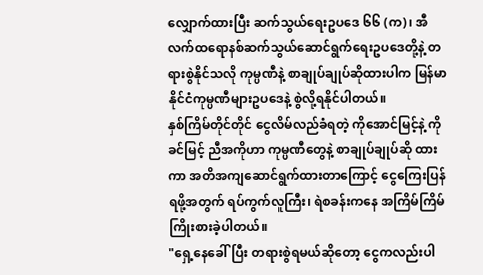လျှောက်ထားပြီး ဆက်သွယ်ရေးဥပဒေ ၆၆ (က)၊ အီလက်ထရောနစ်ဆက်သွယ်ဆောင်ရွက်ရေးဥပဒေတို့နဲ့ တရားစွဲနိုင်သလို ကုမ္ပဏီနဲ့ စာချုပ်ချုပ်ဆိုထားပါက မြန်မာနိုင်ငံကုမ္ပဏီများဥပဒေနဲ့ စွဲလို့ရနိုင်ပါတယ်။
နှစ်ကြိမ်တိုင်တိုင် ငွေလိမ်လည်ခံရတဲ့ ကိုအောင်မြင့်နဲ့ ကိုခင်မြင့် ညီအကိုဟာ ကုမ္ပဏီတွေနဲ့ စာချုပ်ချုပ်ဆို ထားကာ အတိအကျဆောင်ရွက်ထားတာကြောင့် ငွေကြေးပြန်ရဖို့အတွက် ရပ်ကွက်လူကြီး၊ ရဲစခန်းကနေ အကြိမ်ကြိမ်ကြိုးစားခဲ့ပါတယ်။
"ရှေ့နေခေါ်ပြီး တရားစွဲရမယ်ဆိုတော့ ငွေကလည်းပါ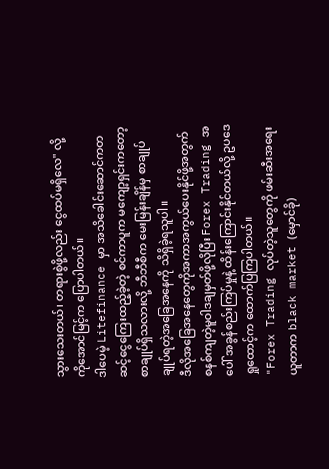သွားသေးတယ်၊ တရားစွဲဖို့လည်း ငွေထပ်မရှိလေ" လို့ ကိုအောင်မြင့်က ပြောပါတယ်။
ဒါပေမဲ့ Litefinance မှာ အသိခေါင်းဆောင်ကတဆင့်ငွေကြေးထည့်ခဲ့တဲ့ စင်ကာပူက မကျော့ရှင်းကတော့ စာချုပ်ရှိသလားလို့ ဘီဘီစီက မေးမြန်းချိန်မှ စာချုပ်ချုပ်ရတဲ့အခြေအနေကို သိရှိခဲ့ရသူပါ။
ဒီလိုအခြေအနေတွေကိုအကာအကွယ်ပေးနိုင်ဖို့အတွက် စနစ်ကျတဲ့မူဝါဒချမှတ်ဖို့လိုပြီး Forex Trading အပေါ် အခွန်စည်းကြပ်မှုနဲ့ ထိန်းကြောင်းနိုင်တယ်လို့ ဥပဒေရှုထောင့်က ထောက်ပြကြပါတယ်။
"Forex Trading လုပ်တဲ့သူတွေကို ဖမ်းဆီးအရေးယူတာက black market (မှောင်ခို)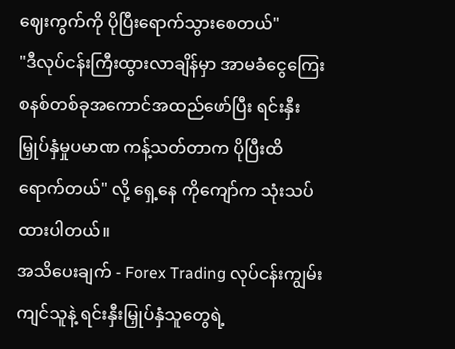ဈေးကွက်ကို ပိုပြီးရောက်သွားစေတယ်"
"ဒီလုပ်ငန်းကြီးထွားလာချိန်မှာ အာမခံငွေကြေးစနစ်တစ်ခုအကောင်အထည်ဖော်ပြီး ရင်းနှီးမြှုပ်နှံမှုပမာဏ ကန့်သတ်တာက ပိုပြီးထိရောက်တယ်" လို့ ရှေ့နေ ကိုကျော်က သုံးသပ်ထားပါတယ်။
အသိပေးချက် - Forex Trading လုပ်ငန်းကျွမ်းကျင်သူနဲ့ ရင်းနှီးမြှုပ်နှံသူတွေရဲ့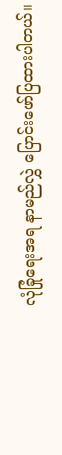လုံခြုံရေးအရ နာမည်လွှဲ ပြောင်းဖော်ပြထားပါတယ်။